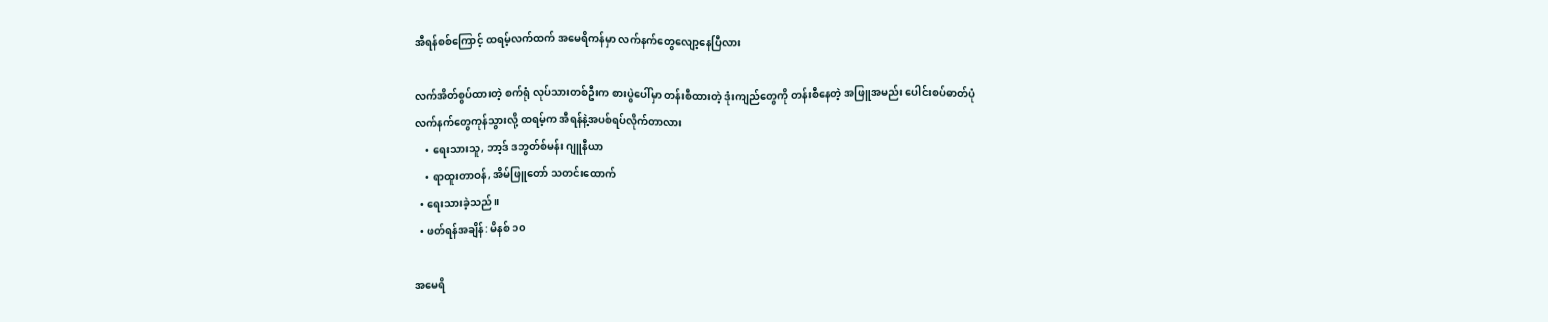အီရန်စစ်ကြောင့် ထရမ့်လက်ထက် အမေရိကန်မှာ လက်နက်တွေလျော့နေပြီလား

လက်အိတ်စွပ်ထားတဲ့ စက်ရုံ လုပ်သားတစ်ဦးက စားပွဲပေါ်မှာ တန်းစီထားတဲ့ ဒုံးကျည်တွေကို တန်းစီနေတဲ့ အဖြူအမည်း ပေါင်းစပ်ဓာတ်ပုံ
လက်နက်တွေကုန်သွားလို့ ထရမ့်က အီရန်နဲ့အပစ်ရပ်လိုက်တာလား
    • ရေးသားသူ, ဘာ့ဒ် ဒဘွတ်စ်မန်း ဂျူနီယာ
    • ရာထူးတာဝန်, အိမ်ဖြူတော် သတင်းထောက်
  • ရေးသားခဲ့သည်။
  • ဖတ်ရန်အချိန်: မိနစ် ၁၀

အမေရိ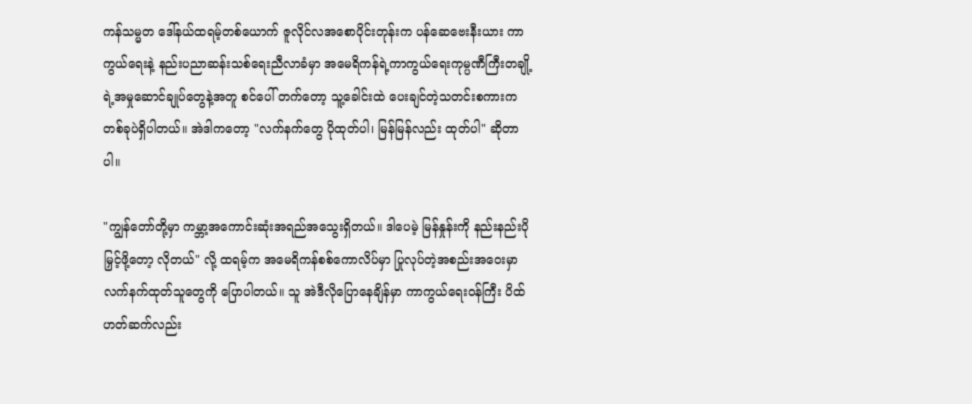ကန်သမ္မတ ဒေါ်နယ်ထရမ့်တစ်ယောက် ဇူလိုင်လအစောပိုင်းတုန်းက ပန်ဆေဗေးနီးယား ကာကွယ်ရေးနဲ့ နည်းပညာဆန်းသစ်ရေးညီလာခံမှာ အမေရိကန်ရဲ့ကာကွယ်ရေးကုမ္ပဏီကြီးတချို့ရဲ့အမှုဆောင်ချုပ်တွေနဲ့အတူ စင်ပေါ် တက်တော့ သူ့ခေါင်းထဲ ပေးချင်တဲ့သတင်းစကားက တစ်ခုပဲရှိပါတယ်။ အဲဒါကတော့ "လက်နက်တွေ ပိုထုတ်ပါ၊ မြန်မြန်လည်း ထုတ်ပါ" ဆိုတာပါ။

"ကျွန်တော်တို့မှာ ကမ္ဘာ့အကောင်းဆုံးအရည်အသွေးရှိတယ်။ ဒါပေမဲ့ မြန်နှုန်းကို နည်းနည်းပိုမြှင့်ဖို့တော့ လိုတယ်" လို့ ထရမ့်က အမေရိကန်စစ်ကောလိပ်မှာ ပြုလုပ်တဲ့အစည်းအဝေးမှာ လက်နက်ထုတ်သူတွေကို ပြောပါတယ်။ သူ အဲဒီလိုပြောနေချိန်မှာ ကာကွယ်ရေးဝန်ကြီး ပိထ် ဟတ်ဆက်လည်း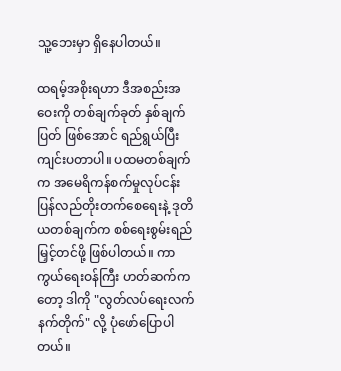သူ့ဘေးမှာ ရှိနေပါတယ်။

ထရမ့်အစိုးရဟာ ဒီအစည်းအဝေးကို တစ်ချက်ခုတ် နှစ်ချက်ပြတ် ဖြစ်အောင် ရည်ရွယ်ပြီး ကျင်းပတာပါ။ ပထမတစ်ချက်က အမေရိကန်စက်မှုလုပ်ငန်း ပြန်လည်တိုးတက်စေရေးနဲ့ ဒုတိယတစ်ချက်က စစ်ရေးစွမ်းရည်မြှင့်တင်ဖို့ ဖြစ်ပါတယ်။ ကာကွယ်ရေးဝန်ကြီး ဟတ်ဆက်ကတော့ ဒါကို "လွတ်လပ်ရေးလက်နက်တိုက်" လို့ ပုံဖော်ပြောပါတယ်။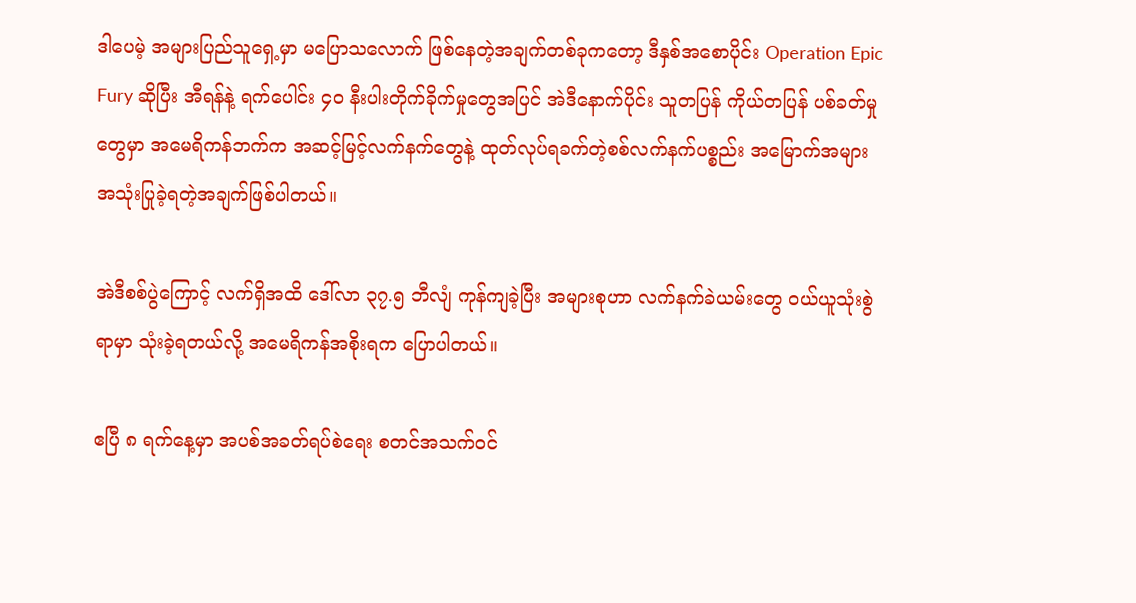ဒါပေမဲ့ အများပြည်သူရှေ့မှာ မပြောသလောက် ဖြစ်နေတဲ့အချက်တစ်ခုကတော့ ဒီနှစ်အစောပိုင်း Operation Epic Fury ဆိုပြီး အီရန်နဲ့ ရက်ပေါင်း ၄၀ နီးပါးတိုက်ခိုက်မှုတွေအပြင် အဲဒီနောက်ပိုင်း သူတပြန် ကိုယ်တပြန် ပစ်ခတ်မှုတွေမှာ အမေရိကန်ဘက်က အဆင့်မြင့်လက်နက်တွေနဲ့ ထုတ်လုပ်ရခက်တဲ့စစ်လက်နက်ပစ္စည်း အမြောက်အများ အသုံးပြုခဲ့ရတဲ့အချက်ဖြစ်ပါတယ်။

အဲဒီစစ်ပွဲကြောင့် လက်ရှိအထိ ဒေါ်လာ ၃၇.၅ ဘီလျံ ကုန်ကျခဲ့ပြီး အများစုဟာ လက်နက်ခဲယမ်းတွေ ဝယ်ယူသုံးစွဲရာမှာ သုံးခဲ့ရတယ်လို့ အမေရိကန်အစိုးရက ပြောပါတယ်။

ဧပြီ ၈ ရက်နေ့မှာ အပစ်အခတ်ရပ်စဲရေး စတင်အသက်ဝင်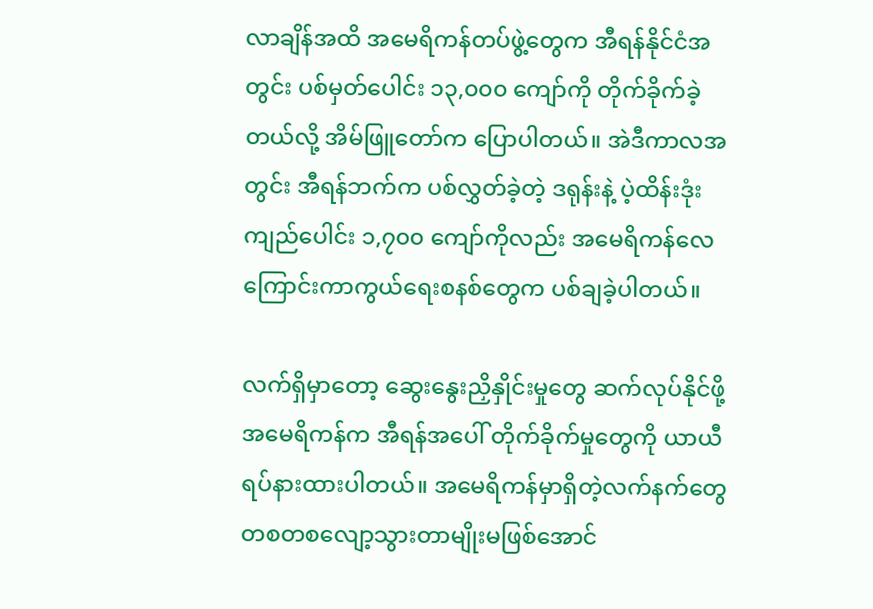လာချိန်အထိ အမေရိကန်တပ်ဖွဲ့တွေက အီရန်နိုင်ငံအတွင်း ပစ်မှတ်ပေါင်း ၁၃,၀၀၀ ကျော်ကို တိုက်ခိုက်ခဲ့တယ်လို့ အိမ်ဖြူတော်က ပြောပါတယ်။ အဲဒီကာလအတွင်း အီရန်ဘက်က ပစ်လွှတ်ခဲ့တဲ့ ဒရုန်းနဲ့ ပဲ့ထိန်းဒုံးကျည်ပေါင်း ၁,၇၀၀ ကျော်ကိုလည်း အမေရိကန်လေကြောင်းကာကွယ်ရေးစနစ်တွေက ပစ်ချခဲ့ပါတယ်။

လက်ရှိမှာတော့ ဆွေးနွေးညှိနှိုင်းမှုတွေ ဆက်လုပ်နိုင်ဖို့ အမေရိကန်က အီရန်အပေါ် တိုက်ခိုက်မှုတွေကို ယာယီရပ်နားထားပါတယ်။ အမေရိကန်မှာရှိတဲ့လက်နက်တွေ တစတစလျော့သွားတာမျိုးမဖြစ်အောင်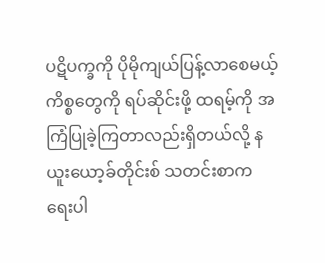ပဋိပက္ခကို ပိုမိုကျယ်ပြန့်လာစေမယ့်ကိစ္စတွေကို ရပ်ဆိုင်းဖို့ ထရမ့်ကို အကြံပြုခဲ့ကြတာလည်းရှိတယ်လို့ နယူးယော့ခ်တိုင်းစ် သတင်းစာက ရေးပါ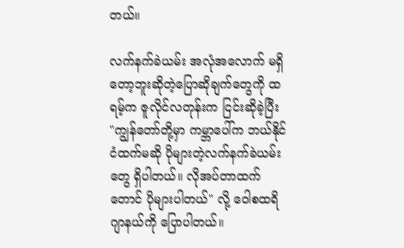တယ်။

လက်နက်ခဲယမ်း အလုံအလောက် မရှိတော့ဘူးဆိုတဲ့ပြောဆိုချက်တွေကို ထရမ့်က ဇူလိုင်လတုန်းက ငြင်းဆိုခဲ့ပြီး "ကျွန်တော်တို့မှာ ကမ္ဘာပေါ်က ဘယ်နိုင်ငံထက်မဆို ပိုများတဲ့လက်နက်ခဲယမ်းတွေ ရှိပါတယ်။ လိုအပ်တာထက်တောင် ပိုများပါတယ်" လို့ ဝေါစထရိ ဂျာနယ်ကို ပြောပါတယ်။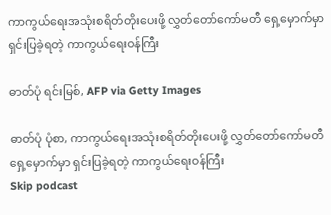ကာကွယ်ရေးအသုံးစရိတ်တိုးပေးဖို့ လွှတ်တော်ကော်မတီ ရှေ့မှောက်မှာ ရှင်းပြခဲ့ရတဲ့ ကာကွယ်ရေးဝန်ကြီး

ဓာတ်ပုံ ရင်းမြစ်, AFP via Getty Images

ဓာတ်ပုံ ပုံစာ, ကာကွယ်ရေးအသုံးစရိတ်တိုးပေးဖို့ လွှတ်တော်ကော်မတီ ရှေ့မှောက်မှာ ရှင်းပြခဲ့ရတဲ့ ကာကွယ်ရေးဝန်ကြီး
Skip podcast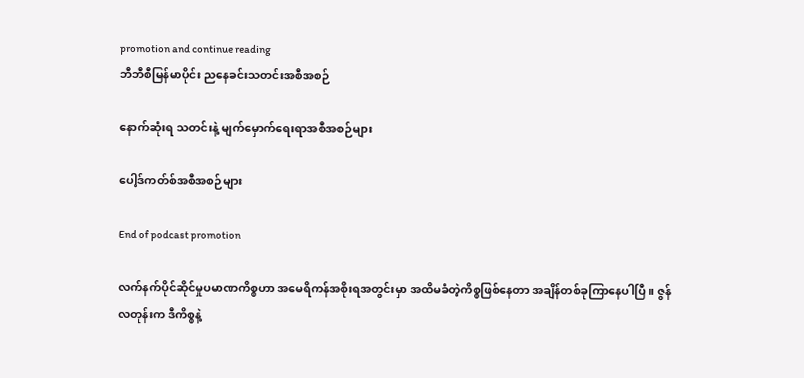promotion and continue reading
ဘီဘီစီမြန်မာပိုင်း ညနေခင်းသတင်းအစီအစဉ်

နောက်ဆုံးရ သတင်းနဲ့ မျက်မှောက်ရေးရာအစီအစဉ်များ

ပေါ့ဒ်ကတ်စ်အစီအစဉ်များ

End of podcast promotion

လက်နက်ပိုင်ဆိုင်မှုပမာဏကိစ္စဟာ အမေရိကန်အစိုးရအတွင်းမှာ အထိမခံတဲ့ကိစ္စဖြစ်နေတာ အချိန်တစ်ခုကြာနေပါပြီ။ ဇွန်လတုန်းက ဒီကိစ္စနဲ့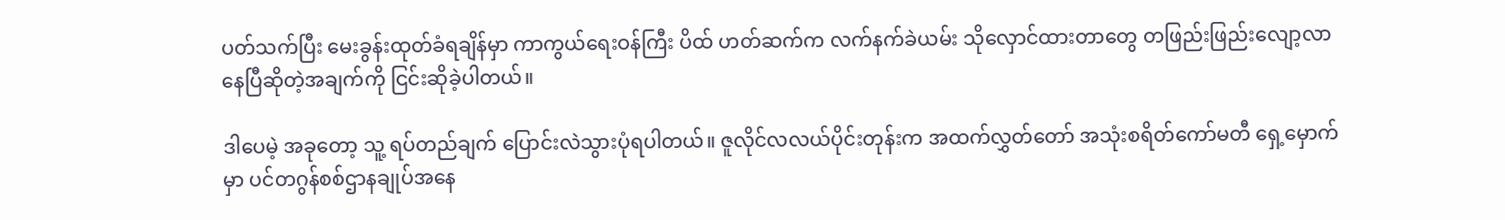ပတ်သက်ပြီး မေးခွန်းထုတ်ခံရချိန်မှာ ကာကွယ်ရေးဝန်ကြီး ပိထ် ဟတ်ဆက်က လက်နက်ခဲယမ်း သိုလှောင်ထားတာတွေ တဖြည်းဖြည်းလျော့လာနေပြီဆိုတဲ့အချက်ကို ငြင်းဆိုခဲ့ပါတယ်။

ဒါပေမဲ့ အခုတော့ သူ့ ရပ်တည်ချက် ပြောင်းလဲသွားပုံရပါတယ်။ ဇူလိုင်လလယ်ပိုင်းတုန်းက အထက်လွှတ်တော် အသုံးစရိတ်ကော်မတီ ရှေ့မှောက်မှာ ပင်တဂွန်စစ်ဌာနချုပ်အနေ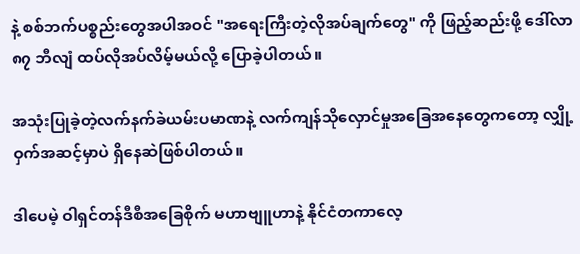နဲ့ စစ်ဘက်ပစ္စည်းတွေအပါအဝင် "အရေးကြီးတဲ့လိုအပ်ချက်တွေ" ကို ဖြည့်ဆည်းဖို့ ဒေါ်လာ ၈၇ ဘီလျံ ထပ်လိုအပ်လိမ့်မယ်လို့ ပြောခဲ့ပါတယ်။

အသုံးပြုခဲ့တဲ့လက်နက်ခဲယမ်းပမာဏနဲ့ လက်ကျန်သိုလှောင်မှုအခြေအနေတွေကတော့ လျှို့ဝှက်အဆင့်မှာပဲ ရှိနေဆဲဖြစ်ပါတယ်။

ဒါပေမဲ့ ဝါရှင်တန်ဒီစီအခြေစိုက် မဟာဗျူဟာနဲ့ နိုင်ငံတကာလေ့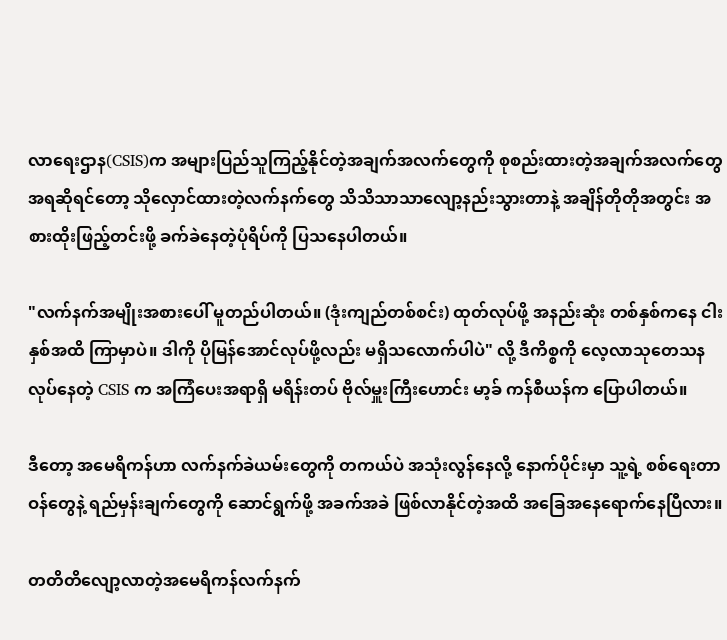လာရေးဌာန(CSIS)က အများပြည်သူကြည့်နိုင်တဲ့အချက်အလက်တွေကို စုစည်းထားတဲ့အချက်အလက်တွေအရဆိုရင်တော့ သိုလှောင်ထားတဲ့လက်နက်တွေ သိသိသာသာလျော့နည်းသွားတာနဲ့ အချိန်တိုတိုအတွင်း အစားထိုးဖြည့်တင်းဖို့ ခက်ခဲနေတဲ့ပုံရိပ်ကို ပြသနေပါတယ်။

"လက်နက်အမျိုးအစားပေါ် မူတည်ပါတယ်။ (ဒုံးကျည်တစ်စင်း) ထုတ်လုပ်ဖို့ အနည်းဆုံး တစ်နှစ်ကနေ ငါးနှစ်အထိ ကြာမှာပဲ။ ဒါကို ပိုမြန်အောင်လုပ်ဖို့လည်း မရှိသလောက်ပါပဲ" လို့ ဒီကိစ္စကို လေ့လာသုတေသနလုပ်နေတဲ့ CSIS က အကြံပေးအရာရှိ မရိန်းတပ် ဗိုလ်မှူးကြီးဟောင်း မာ့ခ် ကန်စီယန်က ပြောပါတယ်။

ဒီတော့ အမေရိကန်ဟာ လက်နက်ခဲယမ်းတွေကို တကယ်ပဲ အသုံးလွန်နေလို့ နောက်ပိုင်းမှာ သူ့ရဲ့ စစ်ရေးတာဝန်တွေနဲ့ ရည်မှန်းချက်တွေကို ဆောင်ရွက်ဖို့ အခက်အခဲ ဖြစ်လာနိုင်တဲ့အထိ အခြေအနေရောက်နေပြီလား။

တတိတိလျော့လာတဲ့အမေရိကန်လက်နက်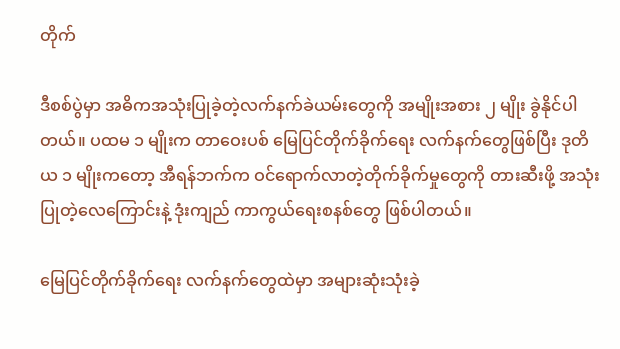တိုက်

ဒီစစ်ပွဲမှာ အဓိကအသုံးပြုခဲ့တဲ့လက်နက်ခဲယမ်းတွေကို အမျိုးအစား ၂ မျိုး ခွဲနိုင်ပါတယ်။ ပထမ ၁ မျိုးက တာဝေးပစ် မြေပြင်တိုက်ခိုက်ရေး လက်နက်တွေဖြစ်ပြီး ဒုတိယ ၁ မျိုးကတော့ အီရန်ဘက်က ဝင်ရောက်လာတဲ့တိုက်ခိုက်မှုတွေကို တားဆီးဖို့ အသုံးပြုတဲ့လေကြောင်းနဲ့ ဒုံးကျည် ကာကွယ်ရေးစနစ်တွေ ဖြစ်ပါတယ်။

မြေပြင်တိုက်ခိုက်ရေး လက်နက်တွေထဲမှာ အများဆုံးသုံးခဲ့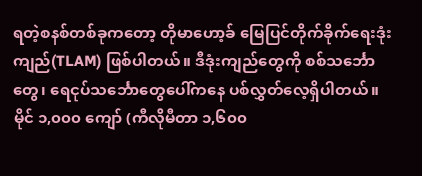ရတဲ့စနစ်တစ်ခုကတော့ တိုမာဟော့ခ် မြေပြင်တိုက်ခိုက်ရေးဒုံးကျည်(TLAM) ဖြစ်ပါတယ်။ ဒီဒုံးကျည်တွေကို စစ်သင်္ဘောတွေ၊ ရေငုပ်သင်္ဘောတွေပေါ်ကနေ ပစ်လွှတ်လေ့ရှိပါတယ်။ မိုင် ၁,၀၀၀ ကျော် (ကီလိုမီတာ ၁,၆၀၀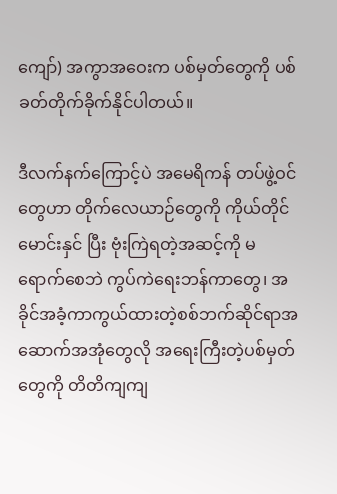ကျော်) အကွာအဝေးက ပစ်မှတ်တွေကို ပစ်ခတ်တိုက်ခိုက်နိုင်ပါတယ်။

ဒီလက်နက်ကြောင့်ပဲ အမေရိကန် တပ်ဖွဲ့ဝင်တွေဟာ တိုက်လေယာဉ်တွေကို ကိုယ်တိုင်မောင်းနှင် ပြီး ဗုံးကြဲရတဲ့အဆင့်ကို မရောက်စေဘဲ ကွပ်ကဲရေးဘန်ကာတွေ၊ အခိုင်အခံ့ကာကွယ်ထားတဲ့စစ်ဘက်ဆိုင်ရာအဆောက်အအုံတွေလို အရေးကြီးတဲ့ပစ်မှတ်တွေကို တိတိကျကျ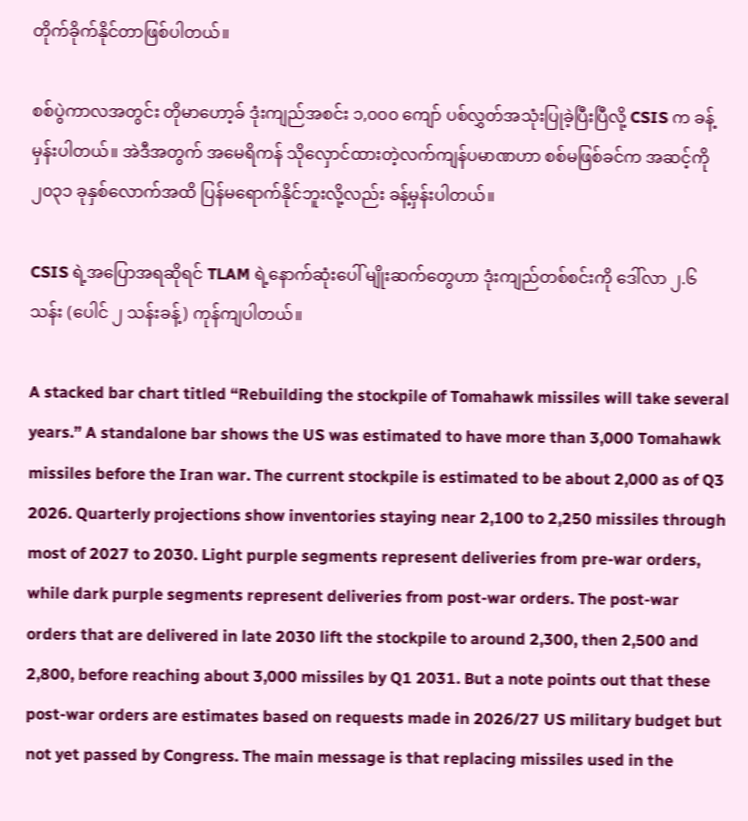တိုက်ခိုက်နိုင်တာဖြစ်ပါတယ်။

စစ်ပွဲကာလအတွင်း တိုမာဟော့ခ် ဒုံးကျည်အစင်း ၁,၀၀၀ ကျော် ပစ်လွှတ်အသုံးပြုခဲ့ပြီးပြီလို့ CSIS က ခန့်မှန်းပါတယ်။ အဲဒီအတွက် အမေရိကန် သိုလှောင်ထားတဲ့လက်ကျန်ပမာဏဟာ စစ်မဖြစ်ခင်က အဆင့်ကို ၂၀၃၁ ခုနှစ်လောက်အထိ ပြန်မရောက်နိုင်ဘူးလို့လည်း ခန့်မှန်းပါတယ်။

CSIS ရဲ့အပြောအရဆိုရင် TLAM ရဲ့နောက်ဆုံးပေါ် မျိုးဆက်တွေဟာ ဒုံးကျည်တစ်စင်းကို ဒေါ်လာ ၂.၆ သန်း (ပေါင် ၂ သန်းခန့်) ကုန်ကျပါတယ်။

A stacked bar chart titled “Rebuilding the stockpile of Tomahawk missiles will take several years.” A standalone bar shows the US was estimated to have more than 3,000 Tomahawk missiles before the Iran war. The current stockpile is estimated to be about 2,000 as of Q3 2026. Quarterly projections show inventories staying near 2,100 to 2,250 missiles through most of 2027 to 2030. Light purple segments represent deliveries from pre-war orders, while dark purple segments represent deliveries from post-war orders. The post-war orders that are delivered in late 2030 lift the stockpile to around 2,300, then 2,500 and 2,800, before reaching about 3,000 missiles by Q1 2031. But a note points out that these post-war orders are estimates based on requests made in 2026/27 US military budget but not yet passed by Congress. The main message is that replacing missiles used in the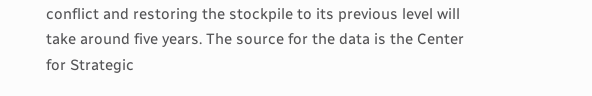conflict and restoring the stockpile to its previous level will take around five years. The source for the data is the Center for Strategic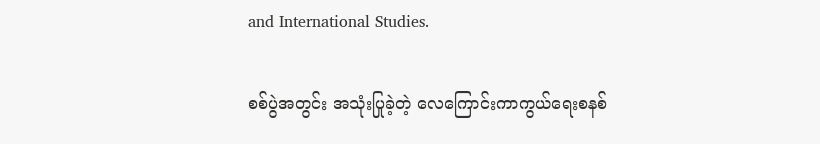and International Studies.

စစ်ပွဲအတွင်း အသုံးပြုခဲ့တဲ့ လေကြောင်းကာကွယ်ရေးစနစ်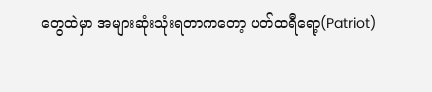တွေထဲမှာ အများဆုံးသုံးရတာကတော့ ပတ်ထရီရော့(Patriot)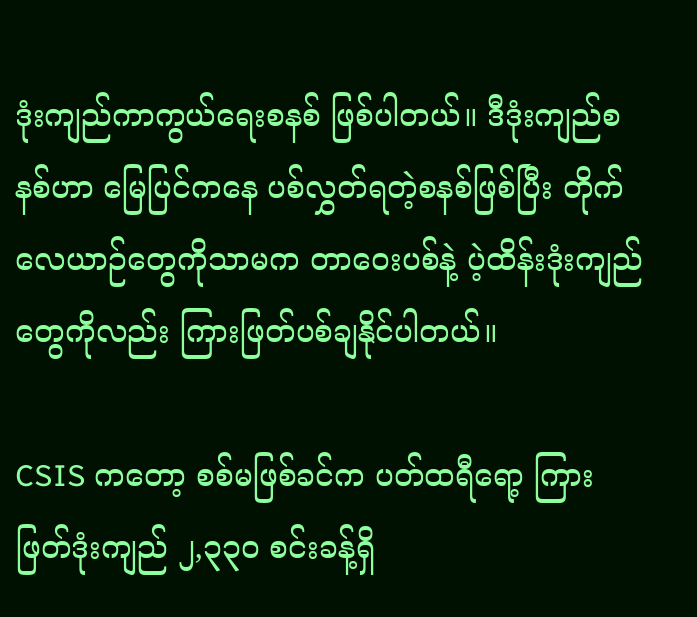ဒုံးကျည်ကာကွယ်ရေးစနစ် ဖြစ်ပါတယ်။ ဒီဒုံးကျည်စနစ်ဟာ မြေပြင်ကနေ ပစ်လွှတ်ရတဲ့စနစ်ဖြစ်ပြီး တိုက်လေယာဉ်တွေကိုသာမက တာဝေးပစ်နဲ့ ပဲ့ထိန်းဒုံးကျည်တွေကိုလည်း ကြားဖြတ်ပစ်ချနိုင်ပါတယ်။

CSIS ကတော့ စစ်မဖြစ်ခင်က ပတ်ထရီရော့ ကြားဖြတ်ဒုံးကျည် ၂,၃၃၀ စင်းခန့်ရှိ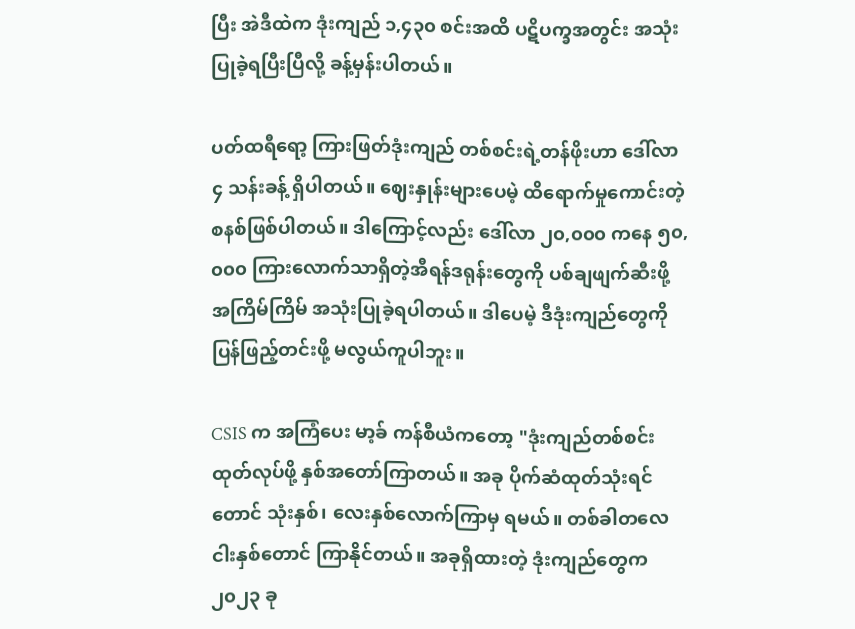ပြီး အဲဒီထဲက ဒုံးကျည် ၁,၄၃၀ စင်းအထိ ပဋိပက္ခအတွင်း အသုံးပြုခဲ့ရပြီးပြီလို့ ခန့်မှန်းပါတယ်။

ပတ်ထရီရော့ ကြားဖြတ်ဒုံးကျည် တစ်စင်းရဲ့တန်ဖိုးဟာ ဒေါ်လာ ၄ သန်းခန့် ရှိပါတယ်။ ဈေးနှုန်းများပေမဲ့ ထိရောက်မှုကောင်းတဲ့စနစ်ဖြစ်ပါတယ်။ ဒါကြောင့်လည်း ဒေါ်လာ ၂၀,၀၀၀ ကနေ ၅၀,၀၀၀ ကြားလောက်သာရှိတဲ့အီရန်ဒရုန်းတွေကို ပစ်ချဖျက်ဆီးဖို့ အကြိမ်ကြိမ် အသုံးပြုခဲ့ရပါတယ်။ ဒါပေမဲ့ ဒီဒုံးကျည်တွေကို ပြန်ဖြည့်တင်းဖို့ မလွယ်ကူပါဘူး။

CSIS က အကြံပေး မာ့ခ် ကန်စီယံကတော့ "ဒုံးကျည်တစ်စင်း ထုတ်လုပ်ဖို့ နှစ်အတော်ကြာတယ်။ အခု ပိုက်ဆံထုတ်သုံးရင်တောင် သုံးနှစ်၊ လေးနှစ်လောက်ကြာမှ ရမယ်။ တစ်ခါတလေ ငါးနှစ်တောင် ကြာနိုင်တယ်။ အခုရှိထားတဲ့ ဒုံးကျည်တွေက ၂၀၂၃ ခု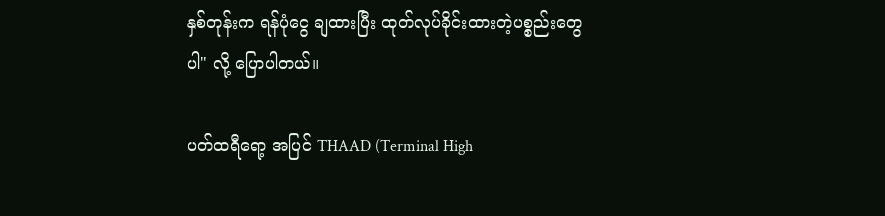နှစ်တုန်းက ရန်ပုံငွေ ချထားပြီး ထုတ်လုပ်ခိုင်းထားတဲ့ပစ္စည်းတွေပါ" လို့ ပြောပါတယ်။

ပတ်ထရီရော့ အပြင် THAAD (Terminal High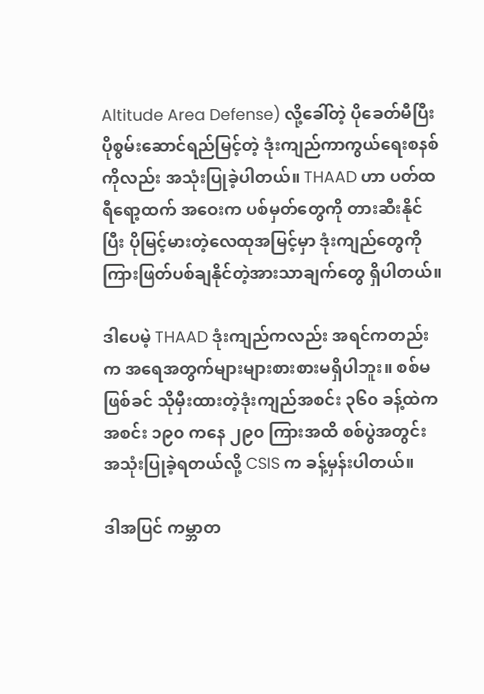Altitude Area Defense) လို့ခေါ်တဲ့ ပိုခေတ်မီပြီး ပိုစွမ်းဆောင်ရည်မြင့်တဲ့ ဒုံးကျည်ကာကွယ်ရေးစနစ်ကိုလည်း အသုံးပြုခဲ့ပါတယ်။ THAAD ဟာ ပတ်ထရီရော့ထက် အဝေးက ပစ်မှတ်တွေကို တားဆီးနိုင်ပြီး ပိုမြင့်မားတဲ့လေထုအမြင့်မှာ ဒုံးကျည်တွေကို ကြားဖြတ်ပစ်ချနိုင်တဲ့အားသာချက်တွေ ရှိပါတယ်။

ဒါပေမဲ့ THAAD ဒုံးကျည်ကလည်း အရင်ကတည်းက အရေအတွက်များများစားစားမရှိပါဘူး။ စစ်မဖြစ်ခင် သိုမှီးထားတဲ့ဒုံးကျည်အစင်း ၃၆၀ ခန့်ထဲက အစင်း ၁၉၀ ကနေ ၂၉၀ ကြားအထိ စစ်ပွဲအတွင်း အသုံးပြုခဲ့ရတယ်လို့ CSIS က ခန့်မှန်းပါတယ်။

ဒါအပြင် ကမ္ဘာတ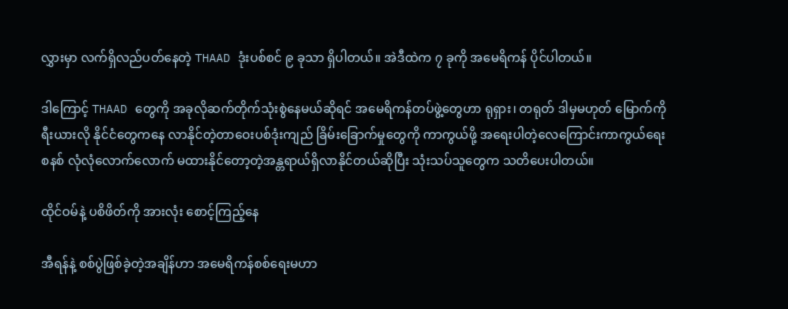လွှားမှာ လက်ရှိလည်ပတ်နေတဲ့ THAAD ဒုံးပစ်စင် ၉ ခုသာ ရှိပါတယ်။ အဲဒီထဲက ၇ ခုကို အမေရိကန် ပိုင်ပါတယ်။

ဒါကြောင့် THAAD တွေကို အခုလိုဆက်တိုက်သုံးစွဲနေမယ်ဆိုရင် အမေရိကန်တပ်ဖွဲ့တွေဟာ ရုရှား၊ တရုတ် ဒါမှမဟုတ် မြောက်ကိုရီးယားလို နိုင်ငံတွေကနေ လာနိုင်တဲ့တာဝေးပစ်ဒုံးကျည် ခြိမ်းခြောက်မှုတွေကို ကာကွယ်ဖို့ အရေးပါတဲ့လေကြောင်းကာကွယ်ရေးစနစ် လုံလုံလောက်လောက် မထားနိုင်တော့တဲ့အန္တရာယ်ရှိလာနိုင်တယ်ဆိုပြီး သုံးသပ်သူတွေက သတိပေးပါတယ်။

ထိုင်ဝမ်နဲ့ ပစိဖိတ်ကို အားလုံး စောင့်ကြည့်နေ

အီရန်နဲ့ စစ်ပွဲဖြစ်ခဲ့တဲ့အချိန်ဟာ အမေရိကန်စစ်ရေးမဟာ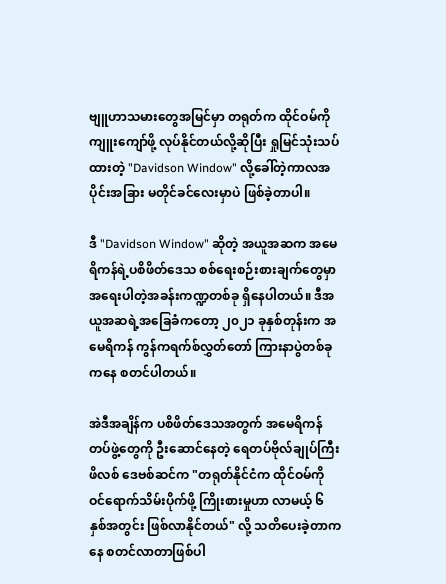ဗျူဟာသမားတွေအမြင်မှာ တရုတ်က ထိုင်ဝမ်ကို ကျူးကျော်ဖို့ လုပ်နိုင်တယ်လို့ဆိုပြီး ရှုမြင်သုံးသပ်ထားတဲ့ "Davidson Window" လို့ခေါ်တဲ့ကာလအပိုင်းအခြား မတိုင်ခင်လေးမှာပဲ ဖြစ်ခဲ့တာပါ။

ဒီ "Davidson Window" ဆိုတဲ့ အယူအဆက အမေရိကန်ရဲ့ပစိဖိတ်ဒေသ စစ်ရေးစဉ်းစားချက်တွေမှာ အရေးပါတဲ့အခန်းကဏ္ဍတစ်ခု ရှိနေပါတယ်။ ဒီအယူအဆရဲ့အခြေခံကတော့ ၂၀၂၁ ခုနှစ်တုန်းက အမေရိကန် ကွန်ကရက်စ်လွှတ်တော် ကြားနာပွဲတစ်ခုကနေ စတင်ပါတယ်။

အဲဒီအချိန်က ပစိဖိတ်ဒေသအတွက် အမေရိကန်တပ်ဖွဲ့တွေကို ဦးဆောင်နေတဲ့ ရေတပ်ဗိုလ်ချုပ်ကြီး ဖိလစ် ဒေဗစ်ဆင်က "တရုတ်နိုင်ငံက ထိုင်ဝမ်ကို ဝင်ရောက်သိမ်းပိုက်ဖို့ ကြိုးစားမှုဟာ လာမယ့် ၆ နှစ်အတွင်း ဖြစ်လာနိုင်တယ်" လို့ သတိပေးခဲ့တာကနေ စတင်လာတာဖြစ်ပါ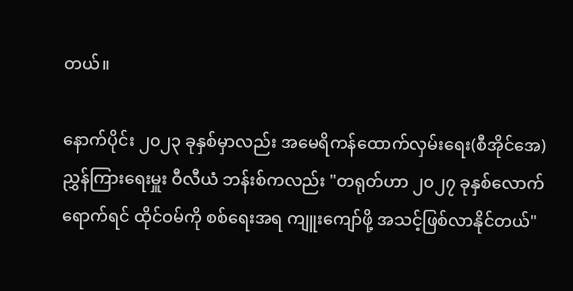တယ်။

နောက်ပိုင်း ၂၀၂၃ ခုနှစ်မှာလည်း အမေရိကန်ထောက်လှမ်းရေး(စီအိုင်အေ)ညွှန်ကြားရေးမှူး ဝီလီယံ ဘန်းစ်ကလည်း "တရုတ်ဟာ ၂၀၂၇ ခုနှစ်လောက်ရောက်ရင် ထိုင်ဝမ်ကို စစ်ရေးအရ ကျူးကျော်ဖို့ အသင့်ဖြစ်လာနိုင်တယ်"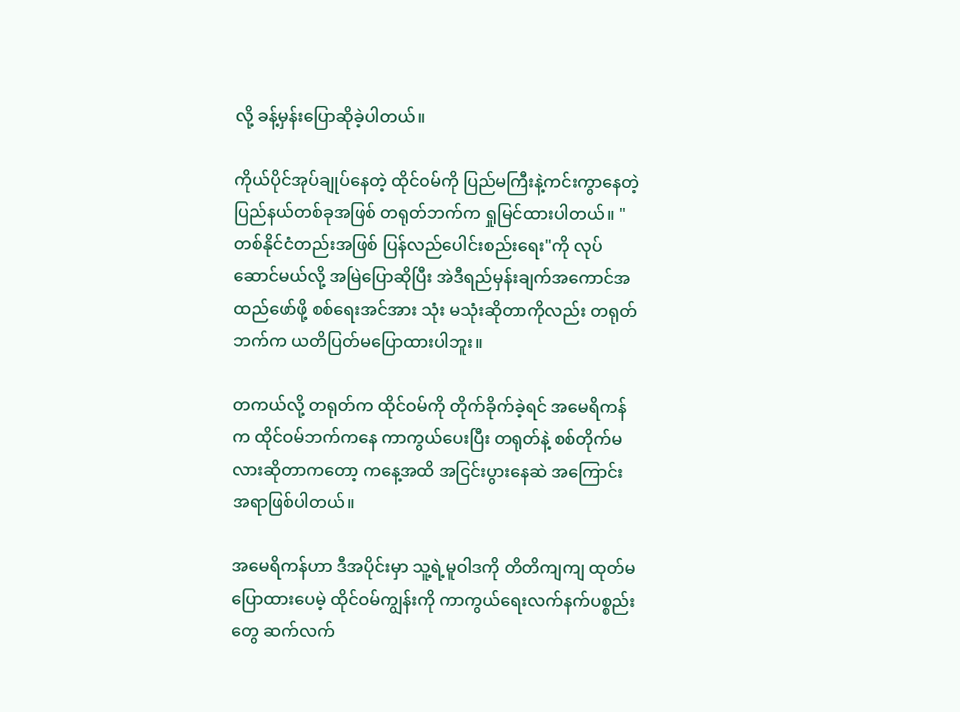လို့ ခန့်မှန်းပြောဆိုခဲ့ပါတယ်။

ကိုယ်ပိုင်အုပ်ချုပ်နေတဲ့ ထိုင်၀မ်ကို ပြည်မကြီးနဲ့ကင်းကွာနေတဲ့ပြည်နယ်တစ်ခုအဖြစ် တရုတ်ဘက်က ရှုမြင်ထားပါတယ်။ "တစ်နိုင်ငံတည်းအဖြစ် ပြန်လည်ပေါင်းစည်းရေး"ကို လုပ်ဆောင်မယ်လို့ အမြဲပြောဆိုပြီး အဲဒီရည်မှန်းချက်အကောင်အထည်ဖော်ဖို့ စစ်ရေးအင်အား သုံး မသုံးဆိုတာကိုလည်း တရုတ်ဘက်က ယတိပြတ်မပြောထားပါဘူး။

တကယ်လို့ တရုတ်က ထိုင်ဝမ်ကို တိုက်ခိုက်ခဲ့ရင် အမေရိကန်က ထိုင်ဝမ်ဘက်ကနေ ကာကွယ်ပေးပြီး တရုတ်နဲ့ စစ်တိုက်မလားဆိုတာကတော့ ကနေ့အထိ အငြင်းပွားနေဆဲ အကြောင်းအရာဖြစ်ပါတယ်။

အမေရိကန်ဟာ ဒီအပိုင်းမှာ သူ့ရဲ့မူဝါဒကို တိတိကျကျ ထုတ်မပြောထားပေမဲ့ ထိုင်ဝမ်ကျွန်းကို ကာကွယ်ရေးလက်နက်ပစ္စည်းတွေ ဆက်လက်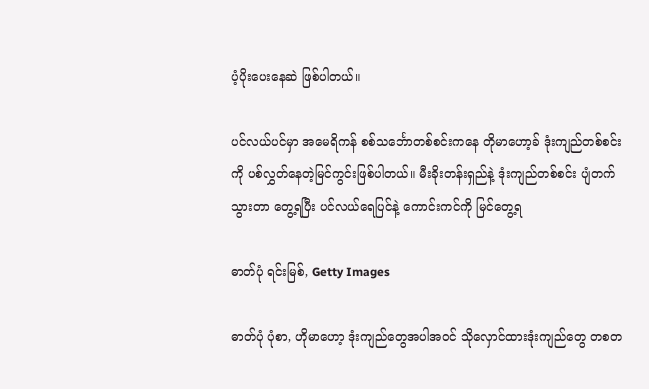ပံ့ပိုးပေးနေဆဲ ဖြစ်ပါတယ်။

ပင်လယ်ပင်မှာ အမေရိကန် စစ်သင်္ဘောတစ်စင်းကနေ တိုမာဟော့ခ် ဒုံးကျည်တစ်စင်းကို ပစ်လွှတ်နေတဲ့မြင်ကွင်းဖြစ်ပါတယ်။ မီးခိုးတန်းရှည်နဲ့ ဒုံးကျည်တစ်စင်း ပျံတက်သွားတာ တွေ့ရပြီး ပင်လယ်ရေပြင်နဲ့ ကောင်းကင်ကို မြင်တွေ့ရ

ဓာတ်ပုံ ရင်းမြစ်, Getty Images

ဓာတ်ပုံ ပုံစာ, ဟိုမာဟော့ ဒုံးကျည်တွေအပါအဝင် သိုလှောင်ထားဒုံးကျည်တွေ တစတ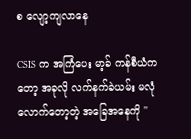စ လျော့ကျလာနေ

CSIS က အကြံပေး မာ့ခ် ကန်စီယံကတော့ အခုလို လက်နက်ခဲယမ်း မလုံလောက်တော့တဲ့ အခြေအနေကို ''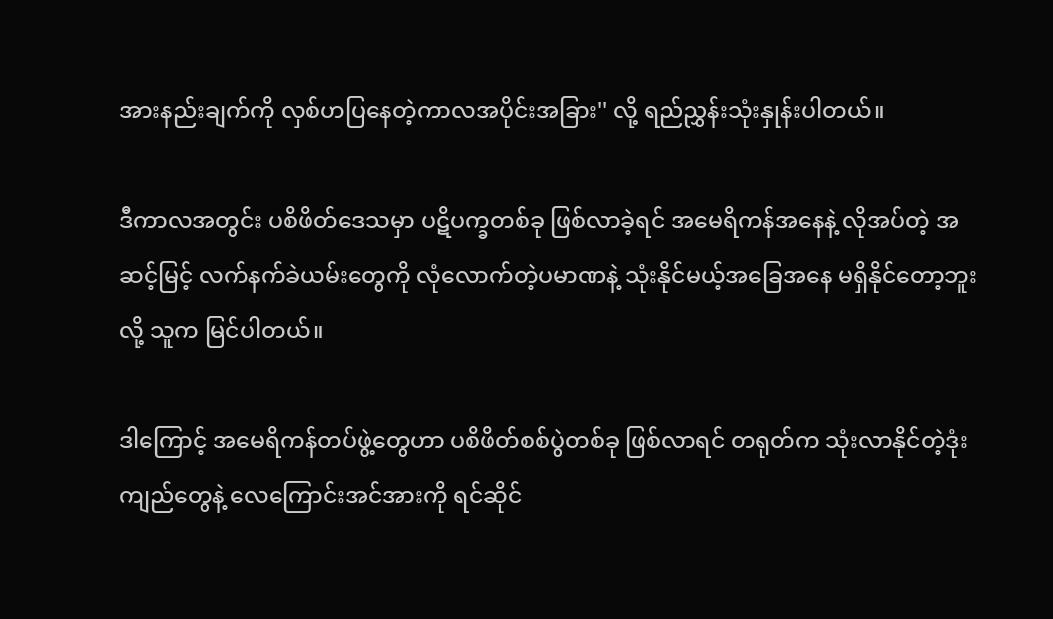အားနည်းချက်ကို လှစ်ဟပြနေတဲ့ကာလအပိုင်းအခြား'' လို့ ရည်ညွှန်းသုံးနှုန်းပါတယ်။

ဒီကာလအတွင်း ပစိဖိတ်ဒေသမှာ ပဋိပက္ခတစ်ခု ဖြစ်လာခဲ့ရင် အမေရိကန်အနေနဲ့ လိုအပ်တဲ့ အဆင့်မြင့် လက်နက်ခဲယမ်းတွေကို လုံလောက်တဲ့ပမာဏနဲ့ သုံးနိုင်မယ့်အခြေအနေ မရှိနိုင်တော့ဘူးလို့ သူက မြင်ပါတယ်။

ဒါကြောင့် အမေရိကန်တပ်ဖွဲ့တွေဟာ ပစိဖိတ်စစ်ပွဲတစ်ခု ဖြစ်လာရင် တရုတ်က သုံးလာနိုင်တဲ့ဒုံးကျည်တွေနဲ့ လေကြောင်းအင်အားကို ရင်ဆိုင်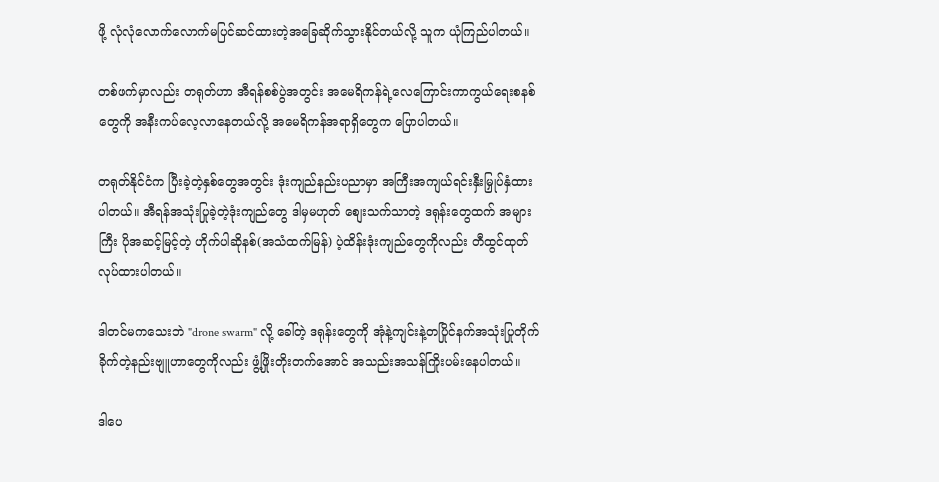ဖို့ လုံလုံလောက်လောက်မပြင်ဆင်ထားတဲ့အခြေဆိုက်သွားနိုင်တယ်လို့ သူက ယုံကြည်ပါတယ်။

တစ်ဖက်မှာလည်း တရုတ်ဟာ အီရန်စစ်ပွဲအတွင်း အမေရိကန်ရဲ့လေကြောင်းကာကွယ်ရေးစနစ်တွေကို အနီးကပ်လေ့လာနေတယ်လို့ အမေရိကန်အရာရှိတွေက ပြောပါတယ်။

တရုတ်နိုင်ငံက ပြီးခဲ့တဲ့နှစ်တွေအတွင်း ဒုံးကျည်နည်းပညာမှာ အကြီးအကျယ်ရင်းနှီးမြှုပ်နှံထားပါတယ်။ အီရန်အသုံးပြုခဲ့တဲ့ဒုံးကျည်တွေ ဒါမှမဟုတ် စျေးသက်သာတဲ့ ဒရုန်းတွေထက် အများကြီး ပိုအဆင့်မြင့်တဲ့ ဟိုက်ပါဆိုနစ်(အသံထက်မြန်) ပဲ့ထိန်းဒုံးကျည်တွေကိုလည်း တီထွင်ထုတ်လုပ်ထားပါတယ်။

ဒါတင်မကသေးဘဲ "drone swarm" လို့ ခေါ်တဲ့ ဒရုန်းတွေကို အုံနဲ့ကျင်းနဲ့တပြိုင်နက်အသုံးပြုတိုက်ခိုက်တဲ့နည်းဗျူဟာတွေကိုလည်း ဖွံ့ဖြိုးတိုးတက်အောင် အသည်းအသန်ကြိုးပမ်းနေပါတယ်။

ဒါပေ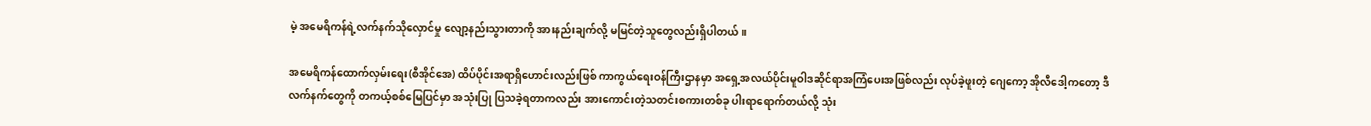မဲ့ အမေရိကန်ရဲ့လက်နက်သိုလှောင်မှု လျော့နည်းသွားတာကို အားနည်းချက်လို့ မမြင်တဲ့သူတွေလည်းရှိပါတယ်။

အမေရိကန်ထောက်လှမ်းရေး(စီအိုင်အေ) ထိပ်ပိုင်းအရာရှိဟောင်းလည်းဖြစ် ကာကွယ်ရေးဝန်ကြီးဌာနမှာ အရှေ့အလယ်ပိုင်းမူဝါဒဆိုင်ရာအကြံပေးအဖြစ်လည်း လုပ်ခဲ့ဖူးတဲ့ ဂျေကော့ အိုလီဒေါ့ကတော့ ဒီလက်နက်တွေကို တကယ့်စစ်မြေပြင်မှာ အသုံးပြု ပြသခဲ့ရတာကလည်း အားကောင်းတဲ့သတင်းစကားတစ်ခု ပါးရာရောက်တယ်လို့ သုံး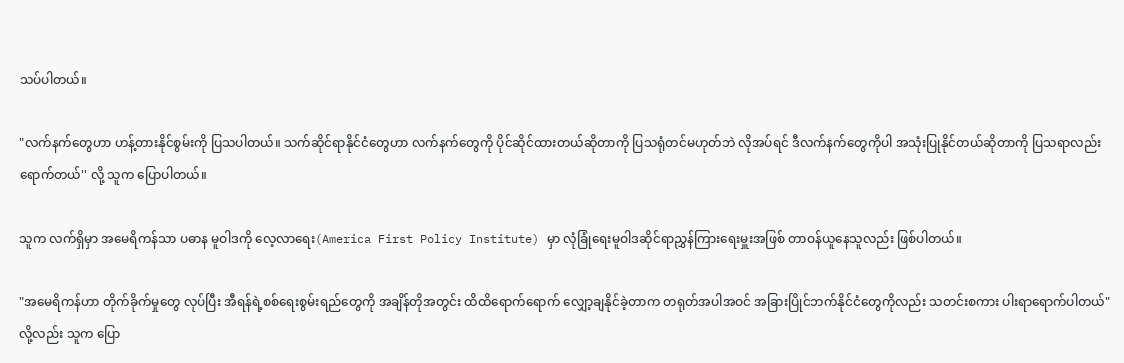သပ်ပါတယ်။

"လက်နက်တွေဟာ ဟန့်တားနိုင်စွမ်းကို ပြသပါတယ်။ သက်ဆိုင်ရာနိုင်ငံတွေဟာ လက်နက်တွေကို ပိုင်ဆိုင်ထားတယ်ဆိုတာကို ပြသရုံတင်မဟုတ်ဘဲ လိုအပ်ရင် ဒီလက်နက်တွေကိုပါ အသုံးပြုနိုင်တယ်ဆိုတာကို ပြသရာလည်း ရောက်တယ်'' လို့ သူက ပြောပါတယ်။

သူက လက်ရှိမှာ အမေရိကန်သာ ပဓာန မူဝါဒကို လေ့လာရေး(America First Policy Institute) မှာ လုံခြုံရေးမူဝါဒဆိုင်ရာညွှန်ကြားရေးမှူးအဖြစ် တာဝန်ယူနေသူလည်း ဖြစ်ပါတယ်။

"အမေရိကန်ဟာ တိုက်ခိုက်မှုတွေ လုပ်ပြီး အီရန်ရဲ့စစ်ရေးစွမ်းရည်တွေကို အချိန်တိုအတွင်း ထိထိရောက်ရောက် လျှော့ချနိုင်ခဲ့တာက တရုတ်အပါအဝင် အခြားပြိုင်ဘက်နိုင်ငံတွေကိုလည်း သတင်းစကား ပါးရာရောက်ပါတယ်" လို့လည်း သူက ပြော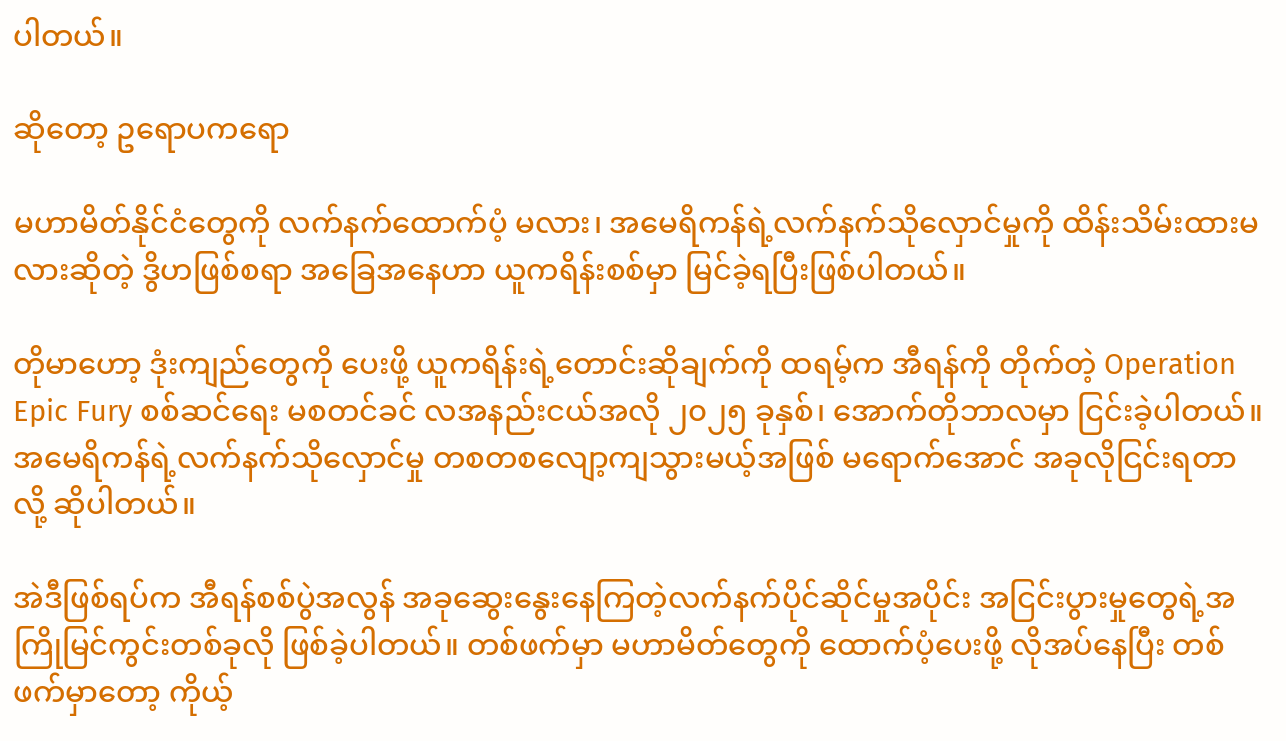ပါတယ်။

ဆိုတော့ ဥရောပကရော

မဟာမိတ်နိုင်ငံတွေကို လက်နက်ထောက်ပံ့ မလား၊ အမေရိကန်ရဲ့လက်နက်သိုလှောင်မှုကို ထိန်းသိမ်းထားမလားဆိုတဲ့ ဒွိဟဖြစ်စရာ အခြေအနေဟာ ယူကရိန်းစစ်မှာ မြင်ခဲ့ရပြီးဖြစ်ပါတယ်။

တိုမာဟော့ ဒုံးကျည်တွေကို ပေးဖို့ ယူကရိန်းရဲ့တောင်းဆိုချက်ကို ထရမ့်က အီရန်ကို တိုက်တဲ့ Operation Epic Fury စစ်ဆင်ရေး မစတင်ခင် လအနည်းငယ်အလို ၂၀၂၅ ခုနှစ်၊ အောက်တိုဘာလမှာ ငြင်းခဲ့ပါတယ်။ အမေရိကန်ရဲ့လက်နက်သိုလှောင်မှု တစတစလျော့ကျသွားမယ့်အဖြစ် မရောက်အောင် အခုလိုငြင်းရတာလို့ ဆိုပါတယ်။

အဲဒီဖြစ်ရပ်က အီရန်စစ်ပွဲအလွန် အခုဆွေးနွေးနေကြတဲ့လက်နက်ပိုင်ဆိုင်မှုအပိုင်း အငြင်းပွားမှုတွေရဲ့အကြိုမြင်ကွင်းတစ်ခုလို ဖြစ်ခဲ့ပါတယ်။ တစ်ဖက်မှာ မဟာမိတ်တွေကို ထောက်ပံ့ပေးဖို့ လိုအပ်နေပြီး တစ်ဖက်မှာတော့ ကိုယ့်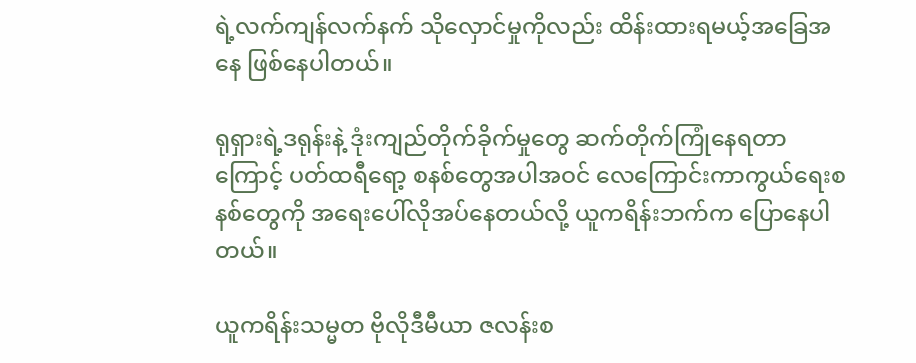ရဲ့လက်ကျန်လက်နက် သိုလှောင်မှုကိုလည်း ထိန်းထားရမယ့်အခြေအနေ ဖြစ်နေပါတယ်။

ရုရှားရဲ့ဒရုန်းနဲ့ ဒုံးကျည်တိုက်ခိုက်မှုတွေ ဆက်တိုက်ကြုံနေရတာကြောင့် ပတ်ထရီရော့ စနစ်တွေအပါအဝင် လေကြောင်းကာကွယ်ရေးစနစ်တွေကို အရေးပေါ်လိုအပ်နေတယ်လို့ ယူကရိန်းဘက်က ပြောနေပါတယ်။

ယူကရိန်းသမ္မတ ဗိုလိုဒီမီယာ ဇလန်းစ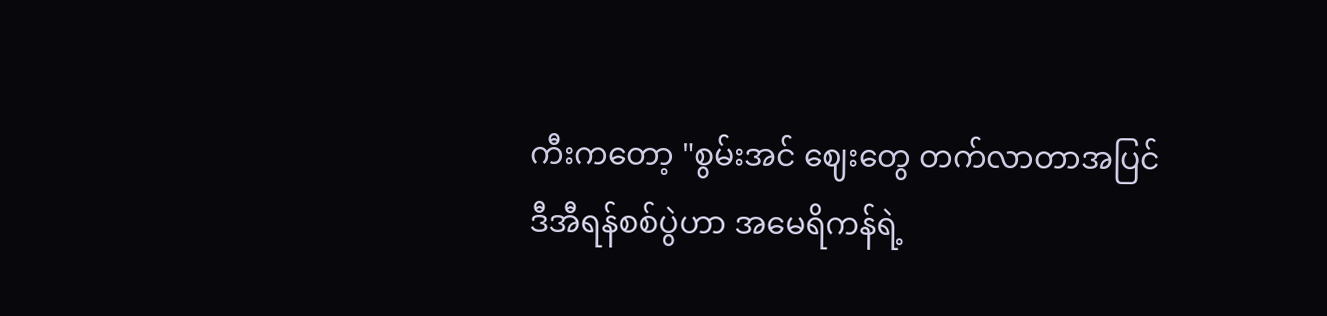ကီးကတော့ "စွမ်းအင် ဈေးတွေ တက်လာတာအပြင် ဒီအီရန်စစ်ပွဲဟာ အမေရိကန်ရဲ့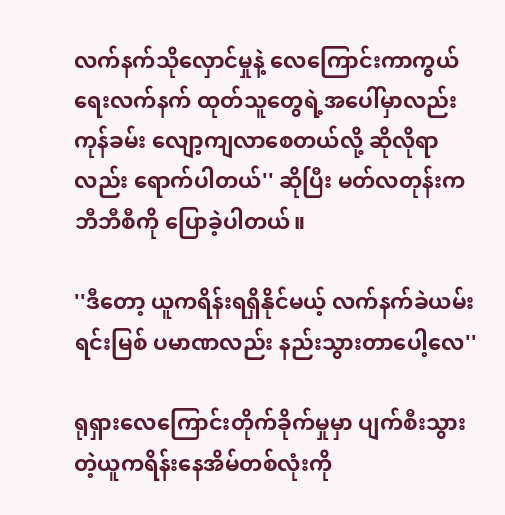လက်နက်သိုလှောင်မှုနဲ့ လေကြောင်းကာကွယ်ရေးလက်နက် ထုတ်သူတွေရဲ့အပေါ်မှာလည်း ကုန်ခမ်း လျော့ကျလာစေတယ်လို့ ဆိုလိုရာလည်း ရောက်ပါတယ်'' ဆိုပြီး မတ်လတုန်းက ဘီဘီစီကို ပြောခဲ့ပါတယ်။

''ဒီတော့ ယူကရိန်းရရှိနိုင်မယ့် လက်နက်ခဲယမ်းရင်းမြစ် ပမာဏလည်း နည်းသွားတာပေါ့လေ''

ရုရှားလေကြောင်းတိုက်ခိုက်မှုမှာ ပျက်စီးသွားတဲ့ယူကရိန်းနေအိမ်တစ်လုံးကို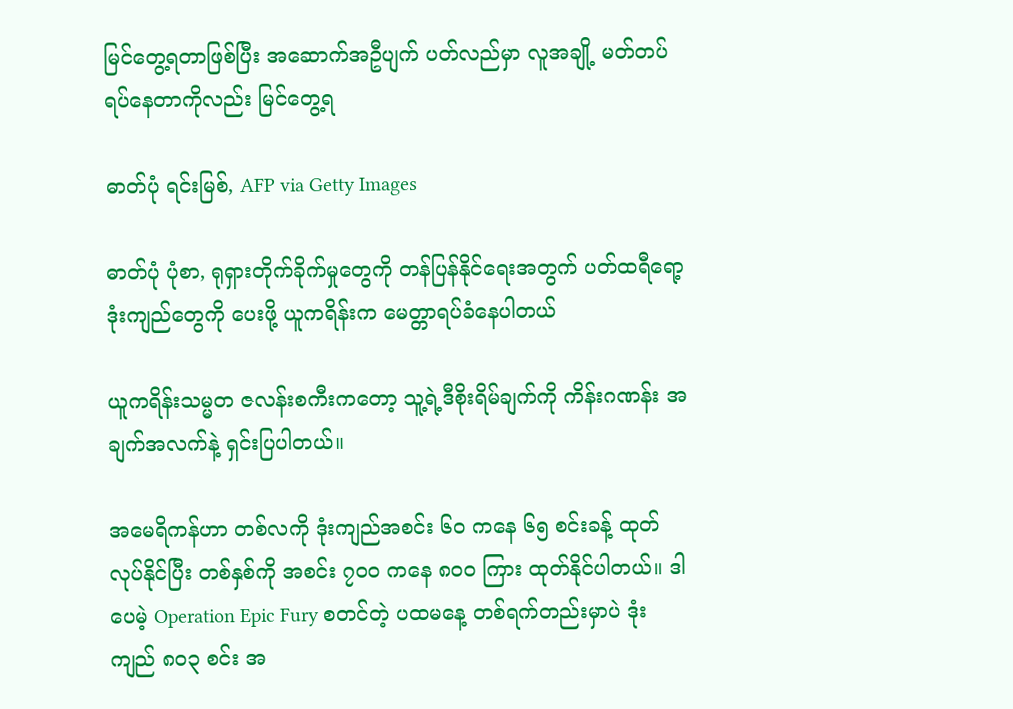မြင်တွေ့ရတာဖြစ်ပြီး အဆောက်အဦပျက် ပတ်လည်မှာ လူအချို့ မတ်တပ်ရပ်နေတာကိုလည်း မြင်တွေ့ရ

ဓာတ်ပုံ ရင်းမြစ်, AFP via Getty Images

ဓာတ်ပုံ ပုံစာ, ရုရှားတိုက်ခိုက်မှုတွေကို တန်ပြန်နိုင်ရေးအတွက် ပတ်ထရီရော့ ဒုံးကျည်တွေကို ပေးဖို့ ယူကရိန်းက မေတ္တာရပ်ခံနေပါတယ်

ယူကရိန်းသမ္မတ ဇလန်းစကီးကတော့ သူ့ရဲ့ဒီစိုးရိမ်ချက်ကို ကိန်းဂဏန်း အချက်အလက်နဲ့ ရှင်းပြပါတယ်။

အမေရိကန်ဟာ တစ်လကို ဒုံးကျည်အစင်း ၆၀ ကနေ ၆၅ စင်းခန့် ထုတ်လုပ်နိုင်ပြီး တစ်နှစ်ကို အစင်း ၇၀၀ ကနေ ၈၀၀ ကြား ထုတ်နိုင်ပါတယ်။ ဒါပေမဲ့ Operation Epic Fury စတင်တဲ့ ပထမနေ့ တစ်ရက်တည်းမှာပဲ ဒုံးကျည် ၈၀၃ စင်း အ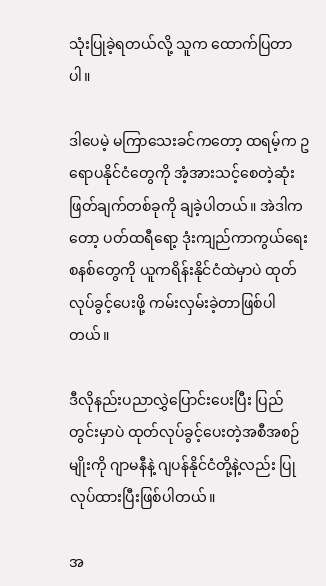သုံးပြုခဲ့ရတယ်လို့ သူက ထောက်ပြတာပါ။

ဒါပေမဲ့ မကြာသေးခင်ကတော့ ထရမ့်က ဥရောပနိုင်ငံတွေကို အံ့အားသင့်စေတဲ့ဆုံးဖြတ်ချက်တစ်ခုကို ချခဲ့ပါတယ်။ အဲဒါကတော့ ပတ်ထရီရော့ ဒုံးကျည်ကာကွယ်ရေးစနစ်တွေကို ယူကရိန်းနိုင်ငံထဲမှာပဲ ထုတ်လုပ်ခွင့်ပေးဖို့ ကမ်းလှမ်းခဲ့တာဖြစ်ပါတယ်။

ဒီလိုနည်းပညာလွှဲပြောင်းပေးပြီး ပြည်တွင်းမှာပဲ ထုတ်လုပ်ခွင့်ပေးတဲ့အစီအစဉ်မျိုးကို ဂျာမနီနဲ့ ဂျပန်နိုင်ငံတို့နဲ့လည်း ပြုလုပ်ထားပြီးဖြစ်ပါတယ်။

အ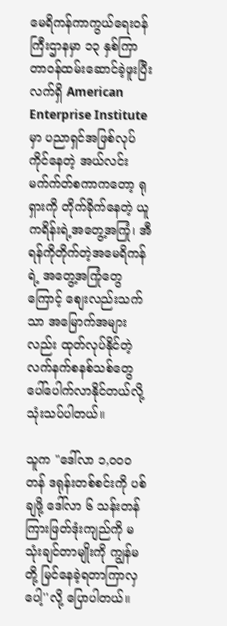မေရိကန်ကာကွယ်ရေးဝန်ကြီးဌာနမှာ ၁၃ နှစ်ကြာတာဝန်ထမ်းဆောင်ခဲ့ဖူးပြီး လက်ရှိ American Enterprise Institute မှာ ပညာရှင်အဖြစ်လုပ်ကိုင်နေတဲ့ အယ်လင်း မက်က်တ်စကာကတော့ ရုရှားကို တိုက်ခိုက်နေတဲ့ ယူကရိန်းရဲ့အတွေ့အကြုံ၊ အီရန်ကိုတိုက်တဲ့အမေရိကန်ရဲ့ အတွေ့အကြုံတွေကြောင့် စျေးလည်းသက်သာ အမြောက်အများလည်း ထုတ်လုပ်နိုင်တဲ့လက်နက်စနစ်သစ်တွေ ပေါ်ပေါက်လာနိုင်တယ်လို့ သုံးသပ်ပါတယ်။

သူက "ဒေါ်လာ ၁,၀၀၀ တန် ဒရုန်းတစ်စင်းကို ပစ်ချဖို့ ဒေါ်လာ ၆ သန်းတန် ကြားဖြတ်ဒုံးကျည်ကို မသုံးချင်တာမျိုးကို ကျွန်မတို့ မြင်နေခဲ့ရတာကြာလှပေါ့''လို့ ပြောပါတယ်။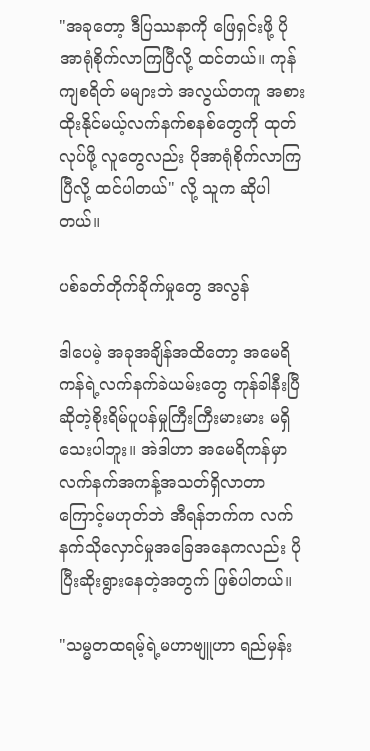"အခုတော့ ဒီပြဿနာကို ဖြေရှင်းဖို့ ပိုအာရုံစိုက်လာကြပြီလို့ ထင်တယ်။ ကုန်ကျစရိတ် မများဘဲ အလွယ်တကူ အစားထိုးနိုင်မယ့်လက်နက်စနစ်တွေကို ထုတ်လုပ်ဖို့ လူတွေလည်း ပိုအာရုံစိုက်လာကြပြီလို့ ထင်ပါတယ်" လို့ သူက ဆိုပါတယ်။

ပစ်ခတ်တိုက်ခိုက်မှုတွေ အလွန်

ဒါပေမဲ့ အခုအချိန်အထိတော့ အမေရိကန်ရဲ့လက်နက်ခဲယမ်းတွေ ကုန်ခါနီးပြီဆိုတဲ့စိုးရိမ်ပူပန်မှုကြီးကြီးမားမား မရှိသေးပါဘူး။ အဲဒါဟာ အမေရိကန်မှာ လက်နက်အကန့်အသတ်ရှိလာတာကြောင့်မဟုတ်ဘဲ အီရန်ဘက်က လက်နက်သိုလှောင်မှုအခြေအနေကလည်း ပိုပြီးဆိုးရွားနေတဲ့အတွက် ဖြစ်ပါတယ်။

"သမ္မတထရမ့်ရဲ့မဟာဗျူဟာ ရည်မှန်း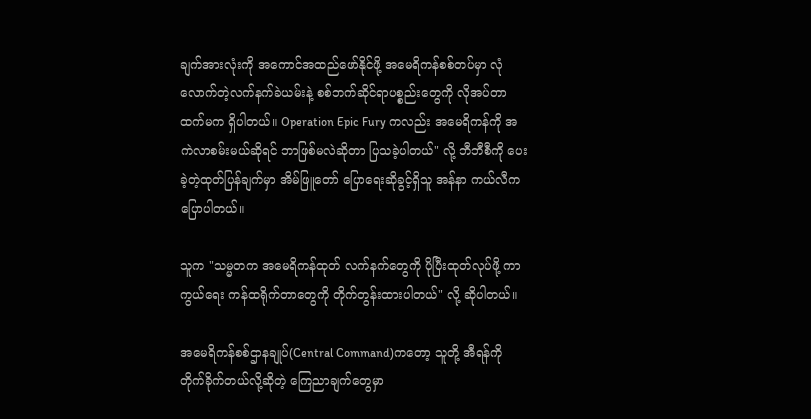ချက်အားလုံးကို အကောင်အထည်ဖော်နိုင်ဖို့ အမေရိကန်စစ်တပ်မှာ လုံလောက်တဲ့လက်နက်ခဲယမ်းနဲ့ စစ်ဘက်ဆိုင်ရာပစ္စည်းတွေကို လိုအပ်တာထက်မက ရှိပါတယ်။ Operation Epic Fury ကလည်း အမေရိကန်ကို အကဲလာစမ်းမယ်ဆိုရင် ဘာဖြစ်မလဲဆိုတာ ပြသခဲ့ပါတယ်" လို့ ဘီဘီစီကို ပေးခဲ့တဲ့ထုတ်ပြန်ချက်မှာ အိမ်ဖြူတော် ပြောရေးဆိုခွင့်ရှိသူ အန်နာ ကယ်လီက ပြောပါတယ်။

သူက "သမ္မတက အမေရိကန်ထုတ် လက်နက်တွေကို ပိုပြီးထုတ်လုပ်ဖို့ ကာကွယ်ရေး ကန်ထရိုက်တာတွေကို တိုက်တွန်းထားပါတယ်" လို့ ဆိုပါတယ်။

အမေရိကန်စစ်ဌာနချုပ်(Central Command)ကတော့ သူတို့ အီရန်ကို တိုက်ခိုက်တယ်လို့ဆိုတဲ့ ကြေညာချက်တွေမှာ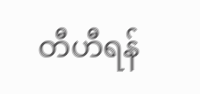တီဟီရန်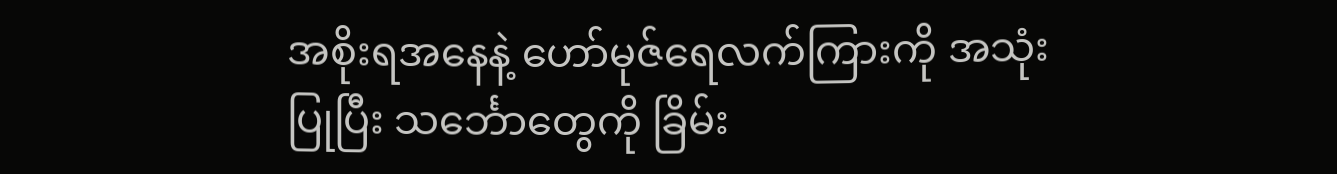အစိုးရအနေနဲ့ ဟော်မုဇ်ရေလက်ကြားကို အသုံးပြုပြီး သင်္ဘောတွေကို ခြိမ်း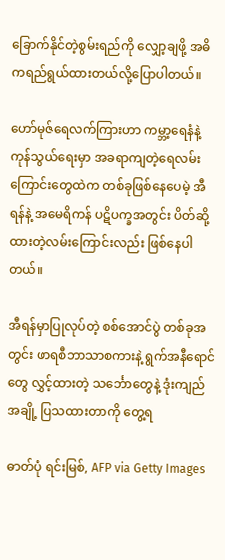ခြောက်နိုင်တဲ့စွမ်းရည်ကို လျှော့ချဖို့ အဓိကရည်ရွယ်ထားတယ်လို့ပြောပါတယ်။

ဟော်မုဇ်ရေလက်ကြားဟာ ကမ္ဘာ့ရေနံနဲ့ ကုန်သွယ်ရေးမှာ အခရာကျတဲ့ရေလမ်းကြောင်းတွေထဲက တစ်ခုဖြစ်နေပေမဲ့ အီရန်နဲ့ အမေရိကန် ပဋိပက္ခအတွင်း ပိတ်ဆို့ထားတဲ့လမ်းကြောင်းလည်း ဖြစ်နေပါတယ်။

အီရန်မှာပြုလုပ်တဲ့ စစ်အောင်ပွဲ တစ်ခုအတွင်း ဖာရစီဘာသာစကားနဲ့ ရွက်အနီရောင်တွေ လွှင့်ထားတဲ့ သင်္ဘောတွေနဲ့ ဒုံးကျည်အချို့ ပြသထားတာကို တွေ့ရ

ဓာတ်ပုံ ရင်းမြစ်, AFP via Getty Images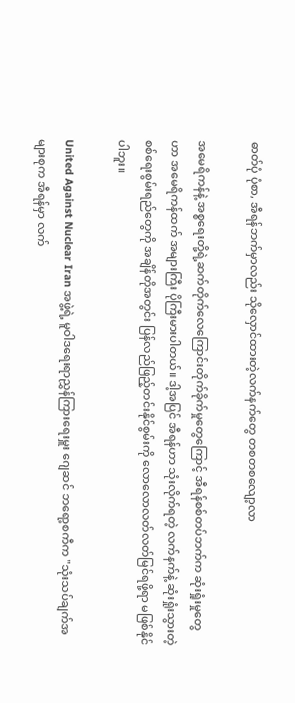ဓာတ်ပုံ ပုံစာ, အီရန်ဘက်မှာလည်း သိုလှောင်ထားတဲ့လက်နက်တွေ တစတစလျော့လာ

အမေရိကန်နဲ့ အစ္စရေးတို့ရဲ့ဆက်တိုက်လေကြောင်းတိုက်ခိုက်မှုတွေကြောင့် အီရန်စစ်တပ်ဘက်က ဆုံးရှုံးမှုတွေဟာ အမေရိကန်ထက် အများကြီး ပိုကြီးမားပါတယ်။ ဒါ့အပြင် အီရန်ဟာ သုံးလိုက်ရတဲ့ လက်နက်နဲ့ ဆုံးရှုံးသွားတဲ့စစ်ရေးစွမ်းရည်တွေကို အချိန်တိုအတွင်း ပြန်လည်ဖြည့်တင်းနိုင်စွမ်းကို လောလောလတ်လတ်မြင်ရဖို့ရာ မဖြစ်နိုင်ပါဘူး။

United Against Nuclear Iran အဖွဲ့ရဲ့ မူဝါဒရေးရာညွှန်ကြားရေးမှူး ဂျေဆင် ဘရော့စကီက "သုံးသပ်ချက်အများစုက အီရန်မှာ လက်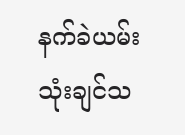နက်ခဲယမ်း သုံးချင်သ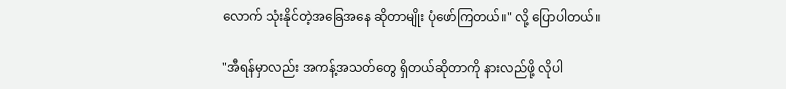လောက် သုံးနိုင်တဲ့အခြေအနေ ဆိုတာမျိုး ပုံဖော်ကြတယ်။" လို့ ပြောပါတယ်။

"အီရန်မှာလည်း အကန့်အသတ်တွေ ရှိတယ်ဆိုတာကို နားလည်ဖို့ လိုပါ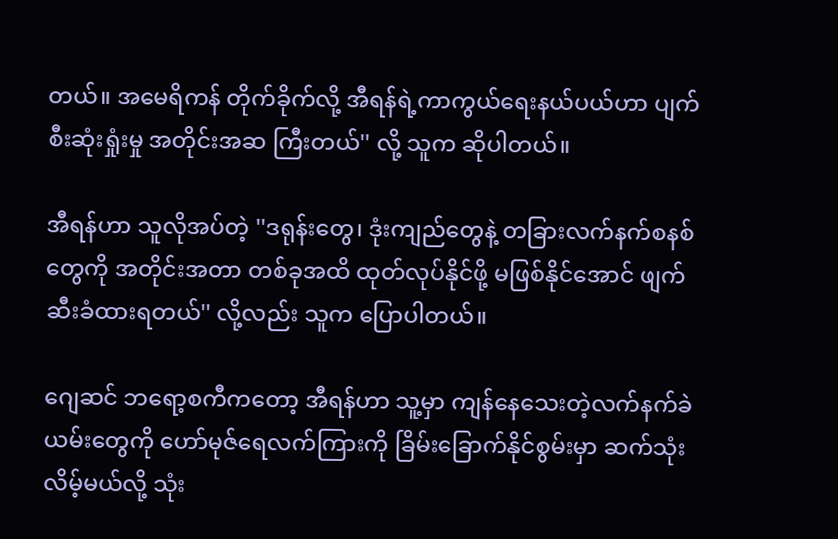တယ်။ အမေရိကန် တိုက်ခိုက်လို့ အီရန်ရဲ့ကာကွယ်ရေးနယ်ပယ်ဟာ ပျက်စီးဆုံးရှုံးမှု အတိုင်းအဆ ကြီးတယ်'' လို့ သူက ဆိုပါတယ်။

အီရန်ဟာ သူလိုအပ်တဲ့ ''ဒရုန်းတွေ၊ ဒုံးကျည်တွေနဲ့ တခြားလက်နက်စနစ်တွေကို အတိုင်းအတာ တစ်ခုအထိ ထုတ်လုပ်နိုင်ဖို့ မဖြစ်နိုင်အောင် ဖျက်ဆီးခံထားရတယ်'' လို့လည်း သူက ပြောပါတယ်။

ဂျေဆင် ဘရော့စကီကတော့ အီရန်ဟာ သူ့မှာ ကျန်နေသေးတဲ့လက်နက်ခဲယမ်းတွေကို ဟော်မုဇ်ရေလက်ကြားကို ခြိမ်းခြောက်နိုင်စွမ်းမှာ ဆက်သုံးလိမ့်မယ်လို့ သုံး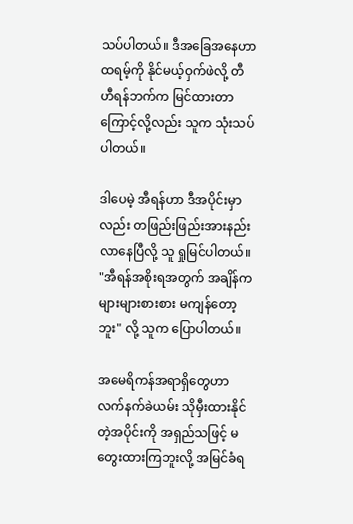သပ်ပါတယ်။ ဒီအခြေအနေဟာ ထရမ့်ကို နိုင်မယ့်ဝှက်ဖဲလို့ တီဟီရန်ဘက်က မြင်ထားတာကြောင့်လို့လည်း သူက သုံးသပ်ပါတယ်။

ဒါပေမဲ့ အီရန်ဟာ ဒီအပိုင်းမှာလည်း တဖြည်းဖြည်းအားနည်းလာနေပြီလို့ သူ ရှုမြင်ပါတယ်။ "အီရန်အစိုးရအတွက် အချိန်က များများစားစား မကျန်တော့ဘူး" လို့ သူက ပြောပါတယ်။

အမေရိကန်အရာရှိတွေဟာ လက်နက်ခဲယမ်း သိုမှီးထားနိုင်တဲ့အပိုင်းကို အရှည်သဖြင့် မတွေးထားကြဘူးလို့ အမြင်ခံရ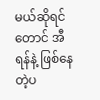မယ်ဆိုရင်တောင် အီရန်နဲ့ ဖြစ်နေတဲ့ပ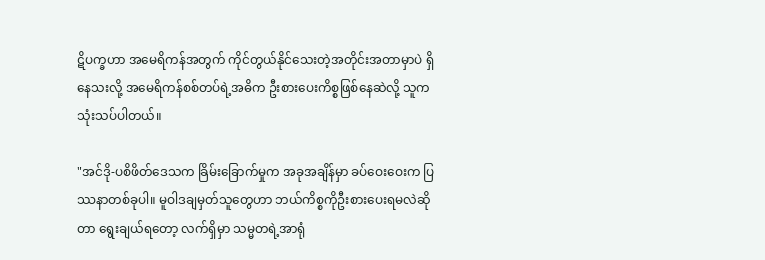ဋိပက္ခဟာ အမေရိကန်အတွက် ကိုင်တွယ်နိုင်သေးတဲ့အတိုင်းအတာမှာပဲ ရှိနေသးလို့ အမေရိကန်စစ်တပ်ရဲ့အဓိက ဦးစားပေးကိစ္စဖြစ်နေဆဲလို့ သူက သုံးသပ်ပါတယ်။

"အင်ဒို-ပစိဖိတ်ဒေသက ခြိမ်းခြောက်မှုက အခုအချိန်မှာ ခပ်ဝေးဝေးက ပြဿနာတစ်ခုပါ။ မူဝါဒချမှတ်သူတွေဟာ ဘယ်ကိစ္စကိုဦးစားပေးရမလဲဆိုတာ ရွေးချယ်ရတော့ လက်ရှိမှာ သမ္မတရဲ့အာရုံ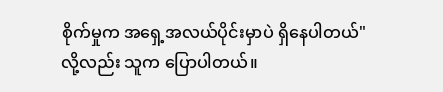စိုက်မှုက အရှေ့အလယ်ပိုင်းမှာပဲ ရှိနေပါတယ်" လို့လည်း သူက ပြောပါတယ်။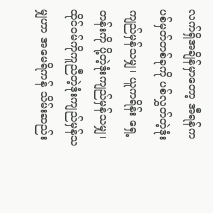လက်ရှိအချိန်မှာတော့ အီရန်က ပစ်မှတ်တစ်ခုကို ပစ်လွှတ်တဲ့ဒုံးကျည်မှန်သမျှ၊ ယူကရိန်း ရှေ့တန်းကို ပို့တဲ့ဒုံးကျည်မှန်သမျှ၊ ထိုင်ဝမ်ကိုကူညီတဲ့ဒုံးကျည်မှန်သမျှဟာ အမေရိကန် သိမ်းဆည်း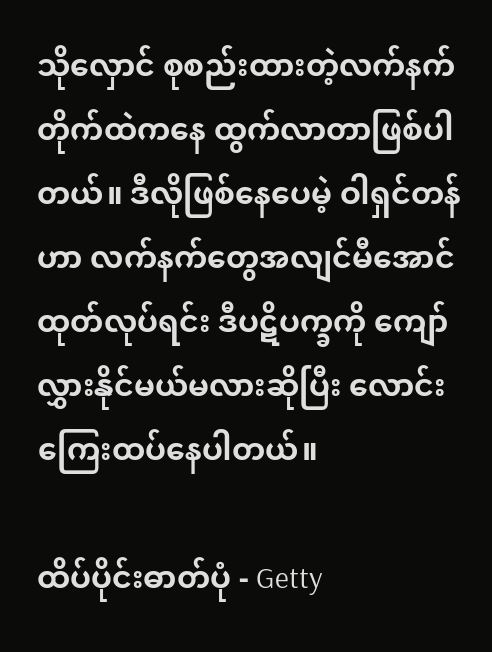သိုလှောင် စုစည်းထားတဲ့လက်နက်တိုက်ထဲကနေ ထွက်လာတာဖြစ်ပါတယ်။ ဒီလိုဖြစ်နေပေမဲ့ ဝါရှင်တန်ဟာ လက်နက်တွေအလျင်မီအောင် ထုတ်လုပ်ရင်း ဒီပဋိပက္ခကို ကျော်လွှားနိုင်မယ်မလားဆိုပြီး လောင်းကြေးထပ်နေပါတယ်။

ထိပ်ပိုင်းဓာတ်ပုံ - Getty